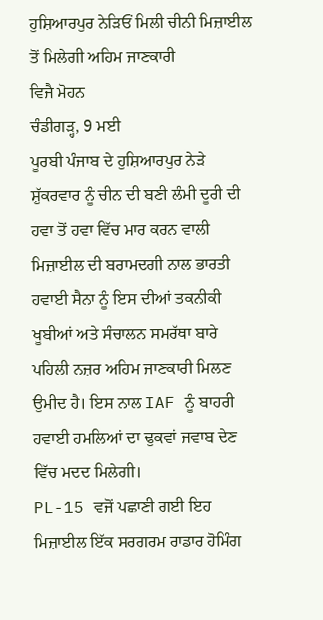ਹੁਸ਼ਿਆਰਪੁਰ ਨੇੜਿਓਂ ਮਿਲੀ ਚੀਨੀ ਮਿਜ਼ਾਈਲ ਤੋਂ ਮਿਲੇਗੀ ਅਹਿਮ ਜਾਣਕਾਰੀ
ਵਿਜੈ ਮੋਹਨ
ਚੰਡੀਗੜ੍ਹ, 9 ਮਈ
ਪੂਰਬੀ ਪੰਜਾਬ ਦੇ ਹੁਸ਼ਿਆਰਪੁਰ ਨੇੜੇ ਸ਼ੁੱਕਰਵਾਰ ਨੂੰ ਚੀਨ ਦੀ ਬਣੀ ਲੰਮੀ ਦੂਰੀ ਦੀ ਹਵਾ ਤੋਂ ਹਵਾ ਵਿੱਚ ਮਾਰ ਕਰਨ ਵਾਲੀ ਮਿਜ਼ਾਈਲ ਦੀ ਬਰਾਮਦਗੀ ਨਾਲ ਭਾਰਤੀ ਹਵਾਈ ਸੈਨਾ ਨੂੰ ਇਸ ਦੀਆਂ ਤਕਨੀਕੀ ਖੂਬੀਆਂ ਅਤੇ ਸੰਚਾਲਨ ਸਮਰੱਥਾ ਬਾਰੇ ਪਹਿਲੀ ਨਜ਼ਰ ਅਹਿਮ ਜਾਣਕਾਰੀ ਮਿਲਣ ਉਮੀਦ ਹੈ। ਇਸ ਨਾਲ IAF ਨੂੰ ਬਾਹਰੀ ਹਵਾਈ ਹਮਲਿਆਂ ਦਾ ਢੁਕਵਾਂ ਜਵਾਬ ਦੇਣ ਵਿੱਚ ਮਦਦ ਮਿਲੇਗੀ।
PL-15 ਵਜੋਂ ਪਛਾਣੀ ਗਈ ਇਹ ਮਿਜ਼ਾਈਲ ਇੱਕ ਸਰਗਰਮ ਰਾਡਾਰ ਹੋਮਿੰਗ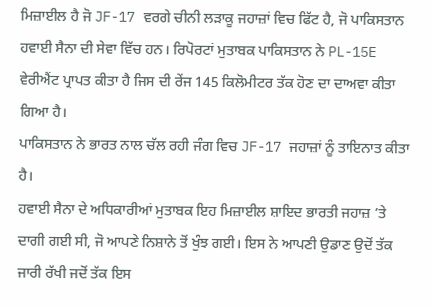ਮਿਜ਼ਾਈਲ ਹੈ ਜੋ JF-17 ਵਰਗੇ ਚੀਨੀ ਲੜਾਕੂ ਜਹਾਜ਼ਾਂ ਵਿਚ ਫਿੱਟ ਹੈ, ਜੋ ਪਾਕਿਸਤਾਨ ਹਵਾਈ ਸੈਨਾ ਦੀ ਸੇਵਾ ਵਿੱਚ ਹਨ। ਰਿਪੋਰਟਾਂ ਮੁਤਾਬਕ ਪਾਕਿਸਤਾਨ ਨੇ PL-15E ਵੇਰੀਐਂਟ ਪ੍ਰਾਪਤ ਕੀਤਾ ਹੈ ਜਿਸ ਦੀ ਰੇਂਜ 145 ਕਿਲੋਮੀਟਰ ਤੱਕ ਹੋਣ ਦਾ ਦਾਅਵਾ ਕੀਤਾ ਗਿਆ ਹੈ।
ਪਾਕਿਸਤਾਨ ਨੇ ਭਾਰਤ ਨਾਲ ਚੱਲ ਰਹੀ ਜੰਗ ਵਿਚ JF-17 ਜਹਾਜ਼ਾਂ ਨੂੰ ਤਾਇਨਾਤ ਕੀਤਾ ਹੈ।
ਹਵਾਈ ਸੈਨਾ ਦੇ ਅਧਿਕਾਰੀਆਂ ਮੁਤਾਬਕ ਇਹ ਮਿਜ਼ਾਈਲ ਸ਼ਾਇਦ ਭਾਰਤੀ ਜਹਾਜ਼ ’ਤੇ ਦਾਗੀ ਗਈ ਸੀ, ਜੋ ਆਪਣੇ ਨਿਸ਼ਾਨੇ ਤੋਂ ਖੁੰਝ ਗਈ। ਇਸ ਨੇ ਆਪਣੀ ਉਡਾਣ ਉਦੋਂ ਤੱਕ ਜਾਰੀ ਰੱਖੀ ਜਦੋਂ ਤੱਕ ਇਸ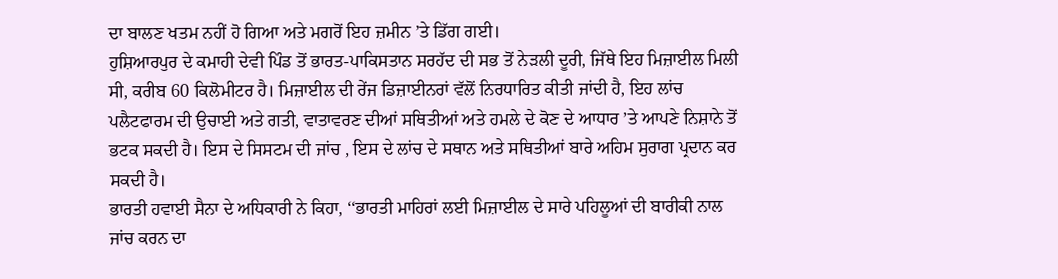ਦਾ ਬਾਲਣ ਖਤਮ ਨਹੀਂ ਹੋ ਗਿਆ ਅਤੇ ਮਗਰੋਂ ਇਹ ਜ਼ਮੀਨ ’ਤੇ ਡਿੱਗ ਗਈ।
ਹੁਸ਼ਿਆਰਪੁਰ ਦੇ ਕਮਾਹੀ ਦੇਵੀ ਪਿੰਡ ਤੋਂ ਭਾਰਤ-ਪਾਕਿਸਤਾਨ ਸਰਹੱਦ ਦੀ ਸਭ ਤੋਂ ਨੇੜਲੀ ਦੂਰੀ, ਜਿੱਥੇ ਇਹ ਮਿਜ਼ਾਈਲ ਮਿਲੀ ਸੀ, ਕਰੀਬ 60 ਕਿਲੋਮੀਟਰ ਹੈ। ਮਿਜ਼ਾਈਲ ਦੀ ਰੇਂਜ ਡਿਜ਼ਾਈਨਰਾਂ ਵੱਲੋਂ ਨਿਰਧਾਰਿਤ ਕੀਤੀ ਜਾਂਦੀ ਹੈ, ਇਹ ਲਾਂਚ ਪਲੈਟਫਾਰਮ ਦੀ ਉਚਾਈ ਅਤੇ ਗਤੀ, ਵਾਤਾਵਰਣ ਦੀਆਂ ਸਥਿਤੀਆਂ ਅਤੇ ਹਮਲੇ ਦੇ ਕੋਣ ਦੇ ਆਧਾਰ ’ਤੇ ਆਪਣੇ ਨਿਸ਼ਾਨੇ ਤੋਂ ਭਟਕ ਸਕਦੀ ਹੈ। ਇਸ ਦੇ ਸਿਸਟਮ ਦੀ ਜਾਂਚ , ਇਸ ਦੇ ਲਾਂਚ ਦੇ ਸਥਾਨ ਅਤੇ ਸਥਿਤੀਆਂ ਬਾਰੇ ਅਹਿਮ ਸੁਰਾਗ ਪ੍ਰਦਾਨ ਕਰ ਸਕਦੀ ਹੈ।
ਭਾਰਤੀ ਹਵਾਈ ਸੈਨਾ ਦੇ ਅਧਿਕਾਰੀ ਨੇ ਕਿਹਾ, ‘‘ਭਾਰਤੀ ਮਾਹਿਰਾਂ ਲਈ ਮਿਜ਼ਾਈਲ ਦੇ ਸਾਰੇ ਪਹਿਲੂਆਂ ਦੀ ਬਾਰੀਕੀ ਨਾਲ ਜਾਂਚ ਕਰਨ ਦਾ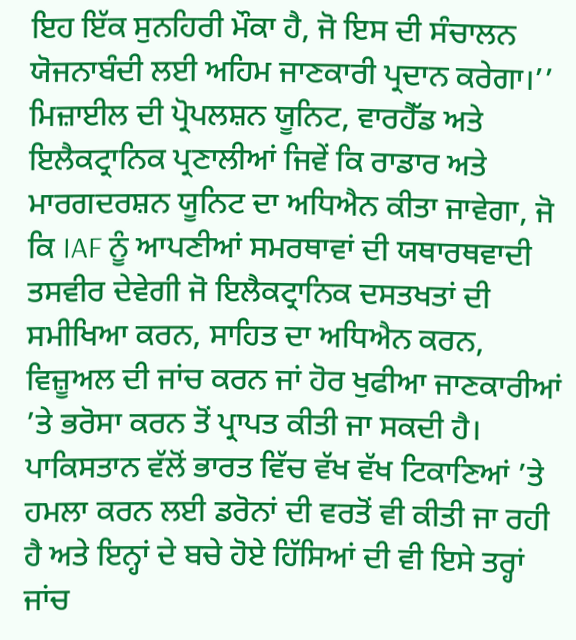ਇਹ ਇੱਕ ਸੁਨਹਿਰੀ ਮੌਕਾ ਹੈ, ਜੋ ਇਸ ਦੀ ਸੰਚਾਲਨ ਯੋਜਨਾਬੰਦੀ ਲਈ ਅਹਿਮ ਜਾਣਕਾਰੀ ਪ੍ਰਦਾਨ ਕਰੇਗਾ।’’
ਮਿਜ਼ਾਈਲ ਦੀ ਪ੍ਰੋਪਲਸ਼ਨ ਯੂਨਿਟ, ਵਾਰਹੈੱਡ ਅਤੇ ਇਲੈਕਟ੍ਰਾਨਿਕ ਪ੍ਰਣਾਲੀਆਂ ਜਿਵੇਂ ਕਿ ਰਾਡਾਰ ਅਤੇ ਮਾਰਗਦਰਸ਼ਨ ਯੂਨਿਟ ਦਾ ਅਧਿਐਨ ਕੀਤਾ ਜਾਵੇਗਾ, ਜੋ ਕਿ IAF ਨੂੰ ਆਪਣੀਆਂ ਸਮਰਥਾਵਾਂ ਦੀ ਯਥਾਰਥਵਾਦੀ ਤਸਵੀਰ ਦੇਵੇਗੀ ਜੋ ਇਲੈਕਟ੍ਰਾਨਿਕ ਦਸਤਖਤਾਂ ਦੀ ਸਮੀਖਿਆ ਕਰਨ, ਸਾਹਿਤ ਦਾ ਅਧਿਐਨ ਕਰਨ, ਵਿਜ਼ੂਅਲ ਦੀ ਜਾਂਚ ਕਰਨ ਜਾਂ ਹੋਰ ਖੁਫੀਆ ਜਾਣਕਾਰੀਆਂ ’ਤੇ ਭਰੋਸਾ ਕਰਨ ਤੋਂ ਪ੍ਰਾਪਤ ਕੀਤੀ ਜਾ ਸਕਦੀ ਹੈ।
ਪਾਕਿਸਤਾਨ ਵੱਲੋਂ ਭਾਰਤ ਵਿੱਚ ਵੱਖ ਵੱਖ ਟਿਕਾਣਿਆਂ ’ਤੇ ਹਮਲਾ ਕਰਨ ਲਈ ਡਰੋਨਾਂ ਦੀ ਵਰਤੋਂ ਵੀ ਕੀਤੀ ਜਾ ਰਹੀ ਹੈ ਅਤੇ ਇਨ੍ਹਾਂ ਦੇ ਬਚੇ ਹੋਏ ਹਿੱਸਿਆਂ ਦੀ ਵੀ ਇਸੇ ਤਰ੍ਹਾਂ ਜਾਂਚ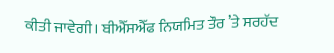ਕੀਤੀ ਜਾਵੇਗੀ। ਬੀਐੱਸਐੱਫ ਨਿਯਮਿਤ ਤੌਰ ’ਤੇ ਸਰਹੱਦ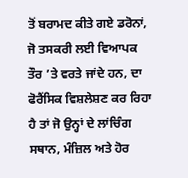ਤੋਂ ਬਰਾਮਦ ਕੀਤੇ ਗਏ ਡਰੋਨਾਂ, ਜੋ ਤਸਕਰੀ ਲਈ ਵਿਆਪਕ ਤੌਰ ’ਤੇ ਵਰਤੇ ਜਾਂਦੇ ਹਨ, ਦਾ ਫੋਰੈਂਸਿਕ ਵਿਸ਼ਲੇਸ਼ਣ ਕਰ ਰਿਹਾ ਹੈ ਤਾਂ ਜੋ ਉਨ੍ਹਾਂ ਦੇ ਲਾਂਚਿੰਗ ਸਥਾਨ, ਮੰਜ਼ਿਲ ਅਤੇ ਹੋਰ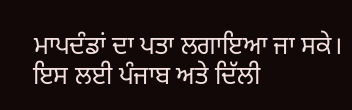ਮਾਪਦੰਡਾਂ ਦਾ ਪਤਾ ਲਗਾਇਆ ਜਾ ਸਕੇ। ਇਸ ਲਈ ਪੰਜਾਬ ਅਤੇ ਦਿੱਲੀ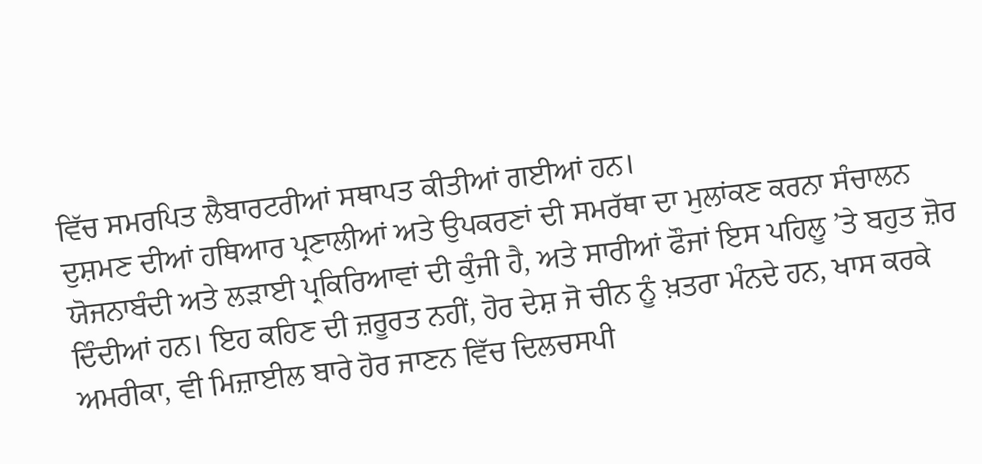ਵਿੱਚ ਸਮਰਪਿਤ ਲੈਬਾਰਟਰੀਆਂ ਸਥਾਪਤ ਕੀਤੀਆਂ ਗਈਆਂ ਹਨ।
ਦੁਸ਼ਮਣ ਦੀਆਂ ਹਥਿਆਰ ਪ੍ਰਣਾਲੀਆਂ ਅਤੇ ਉਪਕਰਣਾਂ ਦੀ ਸਮਰੱਥਾ ਦਾ ਮੁਲਾਂਕਣ ਕਰਨਾ ਸੰਚਾਲਨ ਯੋਜਨਾਬੰਦੀ ਅਤੇ ਲੜਾਈ ਪ੍ਰਕਿਰਿਆਵਾਂ ਦੀ ਕੁੰਜੀ ਹੈ, ਅਤੇ ਸਾਰੀਆਂ ਫੌਜਾਂ ਇਸ ਪਹਿਲੂ ’ਤੇ ਬਹੁਤ ਜ਼ੋਰ ਦਿੰਦੀਆਂ ਹਨ। ਇਹ ਕਹਿਣ ਦੀ ਜ਼ਰੂਰਤ ਨਹੀਂ, ਹੋਰ ਦੇਸ਼ ਜੋ ਚੀਨ ਨੂੰ ਖ਼ਤਰਾ ਮੰਨਦੇ ਹਨ, ਖਾਸ ਕਰਕੇ ਅਮਰੀਕਾ, ਵੀ ਮਿਜ਼ਾਈਲ ਬਾਰੇ ਹੋਰ ਜਾਣਨ ਵਿੱਚ ਦਿਲਚਸਪੀ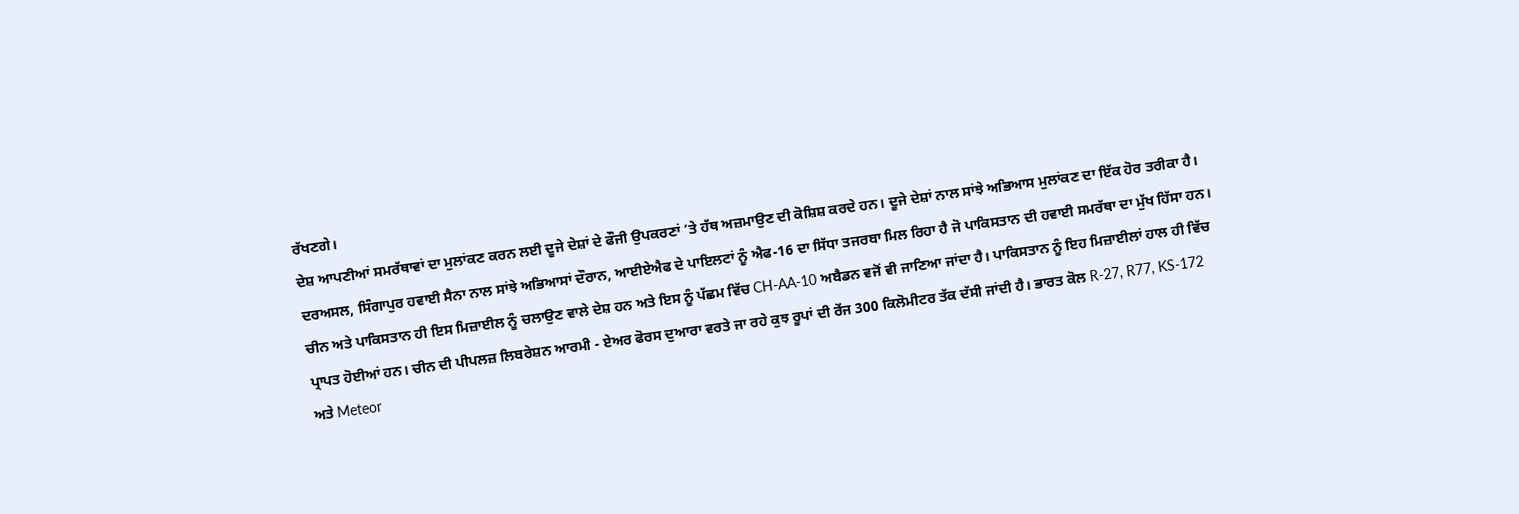ਰੱਖਣਗੇ।
ਦੇਸ਼ ਆਪਣੀਆਂ ਸਮਰੱਥਾਵਾਂ ਦਾ ਮੁਲਾਂਕਣ ਕਰਨ ਲਈ ਦੂਜੇ ਦੇਸ਼ਾਂ ਦੇ ਫੌਜੀ ਉਪਕਰਣਾਂ ’ਤੇ ਹੱਥ ਅਜ਼ਮਾਉਣ ਦੀ ਕੋਸ਼ਿਸ਼ ਕਰਦੇ ਹਨ। ਦੂਜੇ ਦੇਸ਼ਾਂ ਨਾਲ ਸਾਂਝੇ ਅਭਿਆਸ ਮੁਲਾਂਕਣ ਦਾ ਇੱਕ ਹੋਰ ਤਰੀਕਾ ਹੈ। ਦਰਅਸਲ, ਸਿੰਗਾਪੁਰ ਹਵਾਈ ਸੈਨਾ ਨਾਲ ਸਾਂਝੇ ਅਭਿਆਸਾਂ ਦੌਰਾਨ, ਆਈਏਐਫ ਦੇ ਪਾਇਲਟਾਂ ਨੂੰ ਐਫ-16 ਦਾ ਸਿੱਧਾ ਤਜਰਬਾ ਮਿਲ ਰਿਹਾ ਹੈ ਜੋ ਪਾਕਿਸਤਾਨ ਦੀ ਹਵਾਈ ਸਮਰੱਥਾ ਦਾ ਮੁੱਖ ਹਿੱਸਾ ਹਨ।
ਚੀਨ ਅਤੇ ਪਾਕਿਸਤਾਨ ਹੀ ਇਸ ਮਿਜ਼ਾਈਲ ਨੂੰ ਚਲਾਉਣ ਵਾਲੇ ਦੇਸ਼ ਹਨ ਅਤੇ ਇਸ ਨੂੰ ਪੱਛਮ ਵਿੱਚ CH-AA-10 ਅਬੈਡਨ ਵਜੋਂ ਵੀ ਜਾਣਿਆ ਜਾਂਦਾ ਹੈ। ਪਾਕਿਸਤਾਨ ਨੂੰ ਇਹ ਮਿਜ਼ਾਈਲਾਂ ਹਾਲ ਹੀ ਵਿੱਚ ਪ੍ਰਾਪਤ ਹੋਈਆਂ ਹਨ। ਚੀਨ ਦੀ ਪੀਪਲਜ਼ ਲਿਬਰੇਸ਼ਨ ਆਰਮੀ - ਏਅਰ ਫੋਰਸ ਦੁਆਰਾ ਵਰਤੇ ਜਾ ਰਹੇ ਕੁਝ ਰੂਪਾਂ ਦੀ ਰੇਂਜ 300 ਕਿਲੋਮੀਟਰ ਤੱਕ ਦੱਸੀ ਜਾਂਦੀ ਹੈ। ਭਾਰਤ ਕੋਲ R-27, R77, KS-172 ਅਤੇ Meteor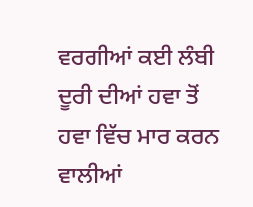ਵਰਗੀਆਂ ਕਈ ਲੰਬੀ ਦੂਰੀ ਦੀਆਂ ਹਵਾ ਤੋਂ ਹਵਾ ਵਿੱਚ ਮਾਰ ਕਰਨ ਵਾਲੀਆਂ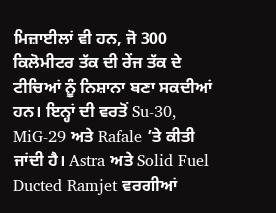ਮਿਜ਼ਾਈਲਾਂ ਵੀ ਹਨ, ਜੋ 300 ਕਿਲੋਮੀਟਰ ਤੱਕ ਦੀ ਰੇਂਜ ਤੱਕ ਦੇ ਟੀਚਿਆਂ ਨੂੰ ਨਿਸ਼ਾਨਾ ਬਣਾ ਸਕਦੀਆਂ ਹਨ। ਇਨ੍ਹਾਂ ਦੀ ਵਰਤੋਂ Su-30, MiG-29 ਅਤੇ Rafale ’ਤੇ ਕੀਤੀ ਜਾਂਦੀ ਹੈ। Astra ਅਤੇ Solid Fuel Ducted Ramjet ਵਰਗੀਆਂ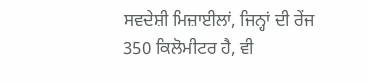ਸਵਦੇਸ਼ੀ ਮਿਜ਼ਾਈਲਾਂ, ਜਿਨ੍ਹਾਂ ਦੀ ਰੇਂਜ 350 ਕਿਲੋਮੀਟਰ ਹੈ, ਵੀ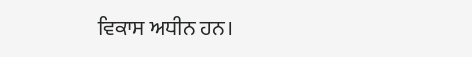ਵਿਕਾਸ ਅਧੀਨ ਹਨ।